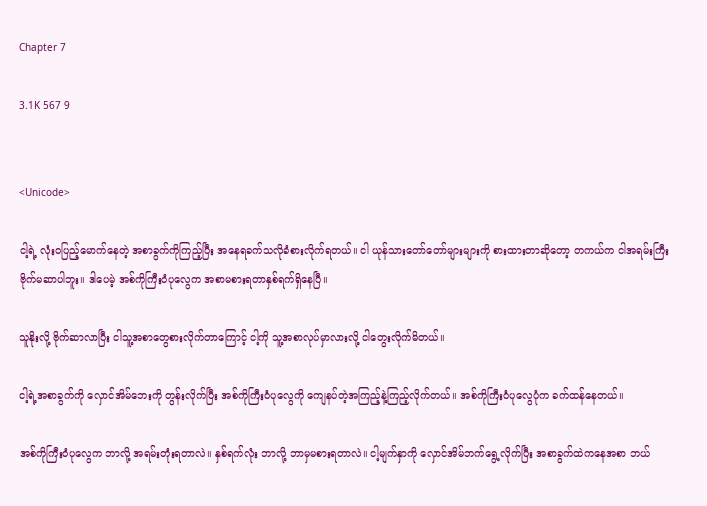Chapter 7

3.1K 567 9


<Unicode>

ငါ့ရဲ့ လုံးဝပြည့်မောက်နေတဲ့ အစာခွက်ကိုကြည့်ပြီး အနေရခက်သလိုခံစားလိုက်ရတယ်။ ငါ ယုန်သားတော်တော်များများကို စားထားတာဆိုတော့ တကယ်က ငါအရမ်းကြီးဗိုက်မဆာပါဘူး။ ဒါပေမဲ့ အစ်ကိုကြီးဝံပုလွေက အစာမစားရတာနှစ်ရက်ရှိနေပြီ။

သူနိုးလို့ ဗိုက်ဆာလာပြီး ငါသူ့အစာတွေစားလိုက်တာကြောင့် ငါ့ကို သူ့အစာလုပ်မှာလားလို့ ငါတွေးလိုက်မိတယ်။

ငါ့ရဲ့အစာခွက်ကို လှောင်အိမ်ဘေးကို တွန်းလိုက်ပြီး အစ်ကိုကြီးဝံပုလွေကို ကျေနပ်တဲ့အကြည့်နဲ့ကြည့်လိုက်တယ်။ အစ်ကိုကြီးဝံပုလွေပုံက ခက်ထန်နေတယ်။

အစ်ကိုကြီးဝံပုလွေက ဘာလို့ အရမ်းတုံးရတာလဲ။ နှစ်ရက်လုံး ဘာလို့ ဘာမှမစားရတာလဲ။ ငါ့မျက်နှာကို လှောင်အိမ်ဘက်ရွေ့လိုက်ပြီး အစာခွက်ထဲကနေအစာ ဘယ်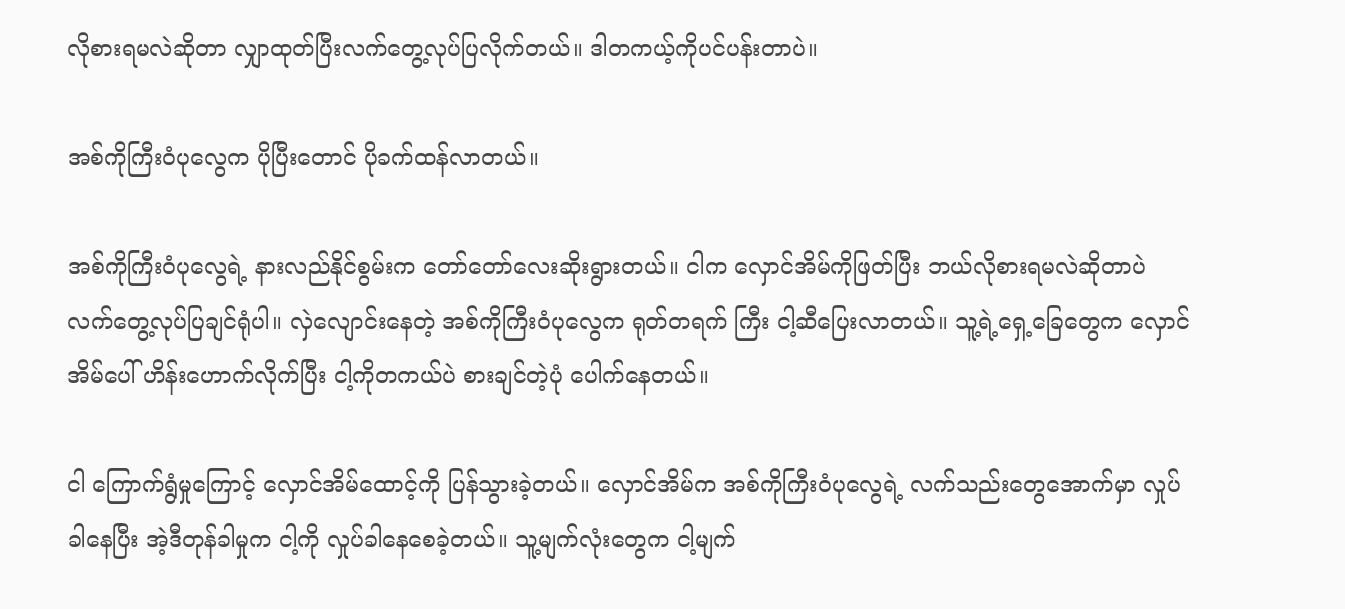လိုစားရမလဲဆိုတာ လျှာထုတ်ပြီးလက်တွေ့လုပ်ပြလိုက်တယ်။ ဒါတကယ့်ကိုပင်ပန်းတာပဲ။

အစ်ကိုကြီးဝံပုလွေက ပိုပြီးတောင် ပိုခက်ထန်လာတယ်။

အစ်ကိုကြီးဝံပုလွေရဲ့ နားလည်နိုင်စွမ်းက တော်တော်လေးဆိုးရွားတယ်။ ငါက လှောင်အိမ်ကိုဖြတ်ပြီး ဘယ်လိုစားရမလဲဆိုတာပဲ လက်တွေ့လုပ်ပြချင်ရုံပါ။ လှဲလျောင်းနေတဲ့ အစ်ကိုကြီးဝံပုလွေက ရုတ်တရက် ကြီး ငါ့ဆီပြေးလာတယ်။ သူ့ရဲ့ရှေ့ခြေတွေက လှောင်အိမ်ပေါ် ဟိန်းဟောက်လိုက်ပြီး ငါ့ကိုတကယ်ပဲ စားချင်တဲ့ပုံ ပေါက်နေတယ်။

ငါ ကြောက်ရွံမှုကြောင့် လှောင်အိမ်ထောင့်ကို ပြန်သွားခဲ့တယ်။ လှောင်အိမ်က အစ်ကိုကြီးဝံပုလွေရဲ့ လက်သည်းတွေအောက်မှာ လှုပ်ခါနေပြီး အဲ့ဒီတုန်ခါမှုက ငါ့ကို လှုပ်ခါနေစေခဲ့တယ်။ သူ့မျက်လုံးတွေက ငါ့မျက်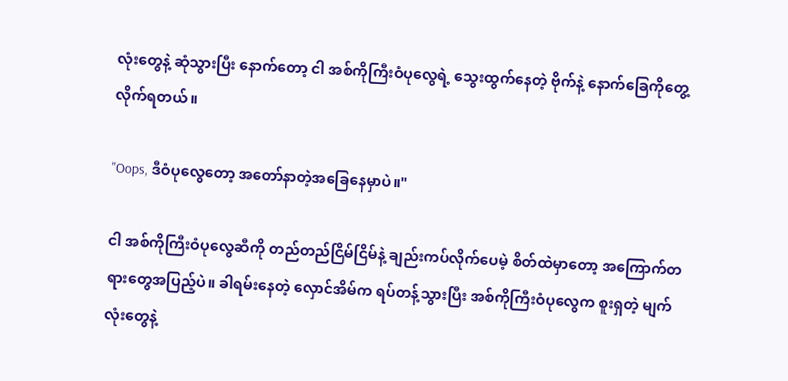လုံးတွေနဲ့ ဆုံသွားပြီး နောက်တော့ ငါ အစ်ကိုကြီးဝံပုလွေရဲ့ သွေးထွက်နေတဲ့ ဗိုက်နဲ့ နောက်ခြေကိုတွေ့လိုက်ရတယ်။

"Oops, ဒီဝံပုလွေတော့ အတော်နာတဲ့အခြေနေမှာပဲ။"

ငါ အစ်ကိုကြီးဝံပုလွေဆီကို တည်တည်ငြိမ်ငြိမ်နဲ့ ချည်းကပ်လိုက်ပေမဲ့ စိတ်ထဲမှာတော့ အကြောက်တရားတွေအပြည့်ပဲ။ ခါရမ်းနေတဲ့ လှောင်အိမ်က ရပ်တန့်သွားပြီး အစ်ကိုကြီးဝံပုလွေက စူးရှတဲ့ မျက်လုံးတွေနဲ့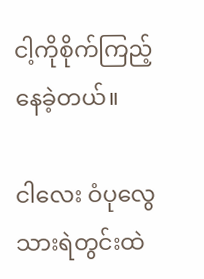ငါ့ကိုစိုက်ကြည့်နေခဲ့တယ်။

ငါလေး ဝံပုလွေသားရဲတွင်းထဲ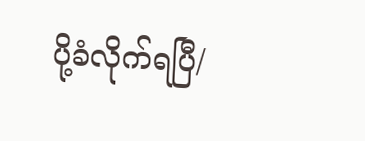ပို့ခံလိုက်ရပြီ/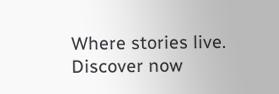Where stories live. Discover now